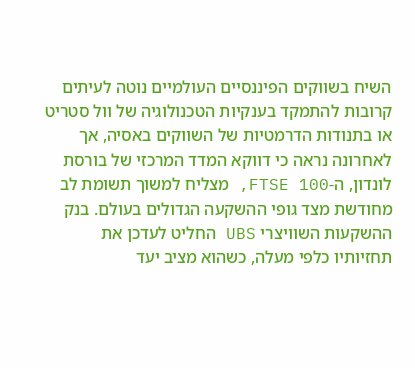השיח בשווקים הפיננסיים העולמיים נוטה לעיתים קרובות להתמקד בענקיות הטכנולוגיה של וול סטריט או בתנודות הדרמטיות של השווקים באסיה, אך לאחרונה נראה כי דווקא המדד המרכזי של בורסת לונדון, ה-FTSE 100, מצליח למשוך תשומת לב מחודשת מצד גופי ההשקעה הגדולים בעולם. בנק ההשקעות השוויצרי UBS החליט לעדכן את תחזיותיו כלפי מעלה, כשהוא מציב יעד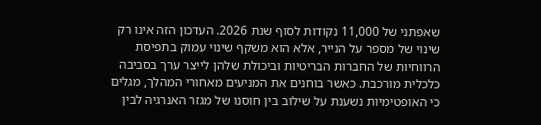שאפתני של 11,000 נקודות לסוף שנת 2026. העדכון הזה אינו רק שינוי של מספר על הנייר, אלא הוא משקף שינוי עמוק בתפיסת הרווחיות של החברות הבריטיות וביכולת שלהן לייצר ערך בסביבה כלכלית מורכבת. כאשר בוחנים את המניעים מאחורי המהלך, מגלים כי האופטימיות נשענת על שילוב בין חוסנו של מגזר האנרגיה לבין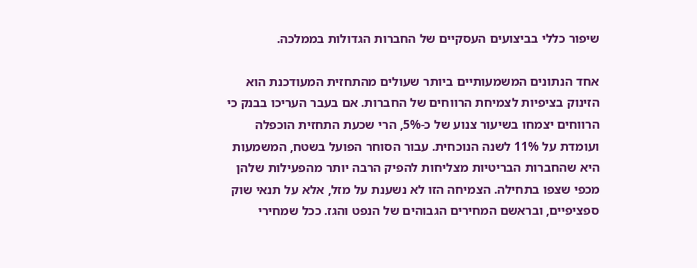שיפור כללי בביצועים העסקיים של החברות הגדולות בממלכה.

אחד הנתונים המשמעותיים ביותר שעולים מהתחזית המעודכנת הוא הזינוק בציפיות לצמיחת הרווחים של החברות. אם בעבר העריכו בבנק כי הרווחים יצמחו בשיעור צנוע של כ-5%, הרי שכעת התחזית הוכפלה ועומדת על 11% לשנה הנוכחית. עבור הסוחר הפועל בשטח, המשמעות היא שהחברות הבריטיות מצליחות להפיק הרבה יותר מהפעילות שלהן מכפי שצפו בתחילה. הצמיחה הזו לא נשענת על מזל, אלא על תנאי שוק ספציפיים, ובראשם המחירים הגבוהים של הנפט והגז. ככל שמחירי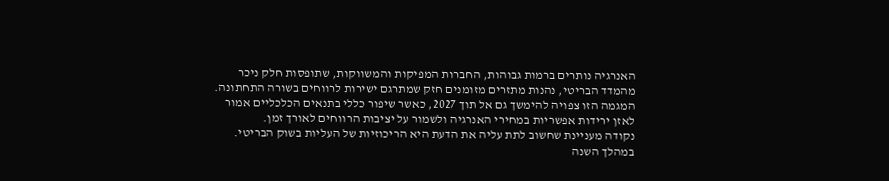האנרגיה נותרים ברמות גבוהות, החברות המפיקות והמשווקות, שתופסות חלק ניכר מהמדד הבריטי, נהנות מתזרים מזומנים חזק שמתרגם ישירות לרווחים בשורה התחתונה. המגמה הזו צפויה להימשך גם אל תוך 2027, כאשר שיפור כללי בתנאים הכלכליים אמור לאזן ירידות אפשריות במחירי האנרגיה ולשמור על יציבות הרווחים לאורך זמן.
נקודה מעניינת שחשוב לתת עליה את הדעת היא הריכוזיות של העליות בשוק הבריטי. במהלך השנה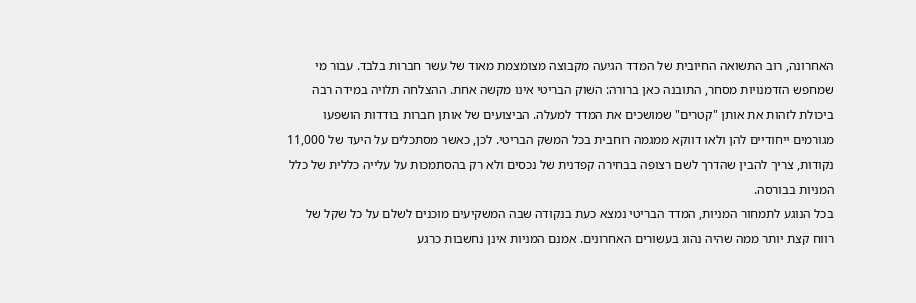האחרונה, רוב התשואה החיובית של המדד הגיעה מקבוצה מצומצמת מאוד של עשר חברות בלבד. עבור מי שמחפש הזדמנויות מסחר, התובנה כאן ברורה: השוק הבריטי אינו מקשה אחת. ההצלחה תלויה במידה רבה ביכולת לזהות את אותן "קטרים" שמושכים את המדד למעלה. הביצועים של אותן חברות בודדות הושפעו מגורמים ייחודיים להן ולאו דווקא ממגמה רוחבית בכל המשק הבריטי. לכן, כאשר מסתכלים על היעד של 11,000 נקודות, צריך להבין שהדרך לשם רצופה בבחירה קפדנית של נכסים ולא רק בהסתמכות על עלייה כללית של כלל המניות בבורסה.
בכל הנוגע לתמחור המניות, המדד הבריטי נמצא כעת בנקודה שבה המשקיעים מוכנים לשלם על כל שקל של רווח קצת יותר ממה שהיה נהוג בעשורים האחרונים. אמנם המניות אינן נחשבות כרגע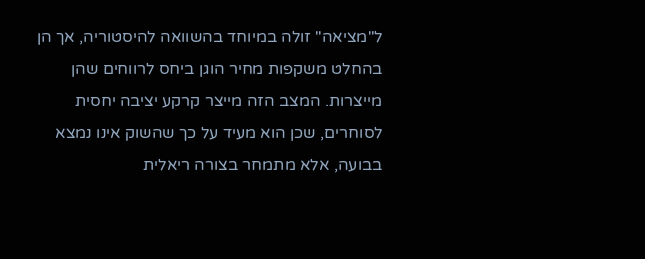ל"מציאה" זולה במיוחד בהשוואה להיסטוריה, אך הן בהחלט משקפות מחיר הוגן ביחס לרווחים שהן מייצרות. המצב הזה מייצר קרקע יציבה יחסית לסוחרים, שכן הוא מעיד על כך שהשוק אינו נמצא בבועה, אלא מתמחר בצורה ריאלית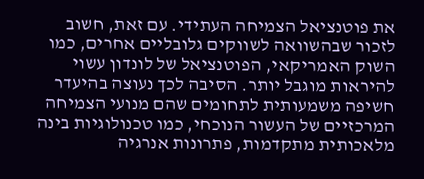את פוטנציאל הצמיחה העתידי. עם זאת, חשוב לזכור שבהשוואה לשווקים גלובליים אחרים, כמו השוק האמריקאי, הפוטנציאל של לונדון עשוי להיראות מוגבל יותר. הסיבה לכך נעוצה בהיעדר חשיפה משמעותית לתחומים שהם מנועי הצמיחה המרכזיים של העשור הנוכחי, כמו טכנולוגיות בינה מלאכותית מתקדמות, פתרונות אנרגיה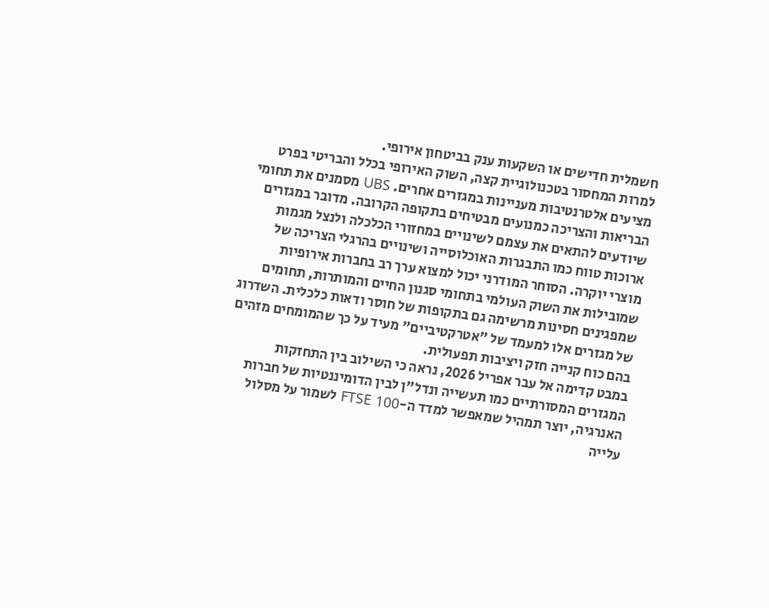חשמלית חדישים או השקעות ענק בביטחון אירופי.
למרות המחסור בטכנולוגיית קצה, השוק האירופי בכלל והבריטי בפרט מציעים אלטרנטיבות מעניינות במגזרים אחרים. UBS מסמנים את תחומי הבריאות והצריכה כמנועים מבטיחים בתקופה הקרובה. מדובר במגזרים שיודעים להתאים את עצמם לשינויים במחזורי הכלכלה ולנצל מגמות ארוכות טווח כמו התבגרות האוכלוסייה ושינויים בהרגלי הצריכה של מוצרי יוקרה. הסוחר המודרני יכול למצוא ערך רב בחברות אירופיות שמובילות את השוק העולמי בתחומי סגנון החיים והמותרות, תחומים שמפגינים חסינות מרשימה גם בתקופות של חוסר ודאות כלכלית. השדרוג של מגזרים אלו למעמד של "אטרקטיביים" מעיד על כך שהמומחים מזהים בהם כוח קנייה חזק ויציבות תפעולית.
במבט קדימה אל עבר אפריל 2026, נראה כי השילוב בין התחזקות המגזרים המסורתיים כמו תעשייה ונדל"ן לבין הדומיננטיות של חברות האנרגיה, יוצר תמהיל שמאפשר למדד ה-FTSE 100 לשמור על מסלול עלייה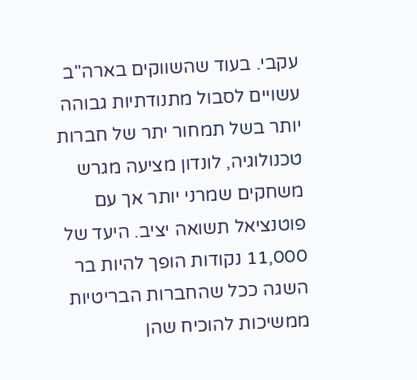עקבי. בעוד שהשווקים בארה"ב עשויים לסבול מתנודתיות גבוהה יותר בשל תמחור יתר של חברות טכנולוגיה, לונדון מציעה מגרש משחקים שמרני יותר אך עם פוטנציאל תשואה יציב. היעד של 11,000 נקודות הופך להיות בר השגה ככל שהחברות הבריטיות ממשיכות להוכיח שהן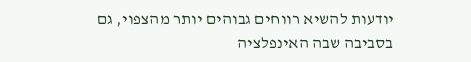יודעות להשיא רווחים גבוהים יותר מהצפוי, גם בסביבה שבה האינפלציה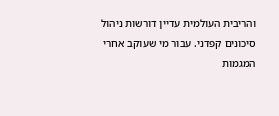והריבית העולמית עדיין דורשות ניהול סיכונים קפדני. עבור מי שעוקב אחרי המגמות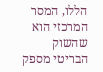הללו, המסר המרכזי הוא שהשוק הבריטי מספק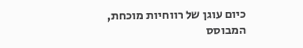כיום עוגן של רווחיות מוכחת, המבוסס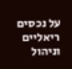על נכסים ריאליים וניהול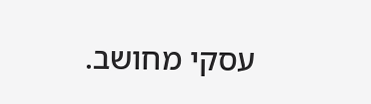עסקי מחושב.